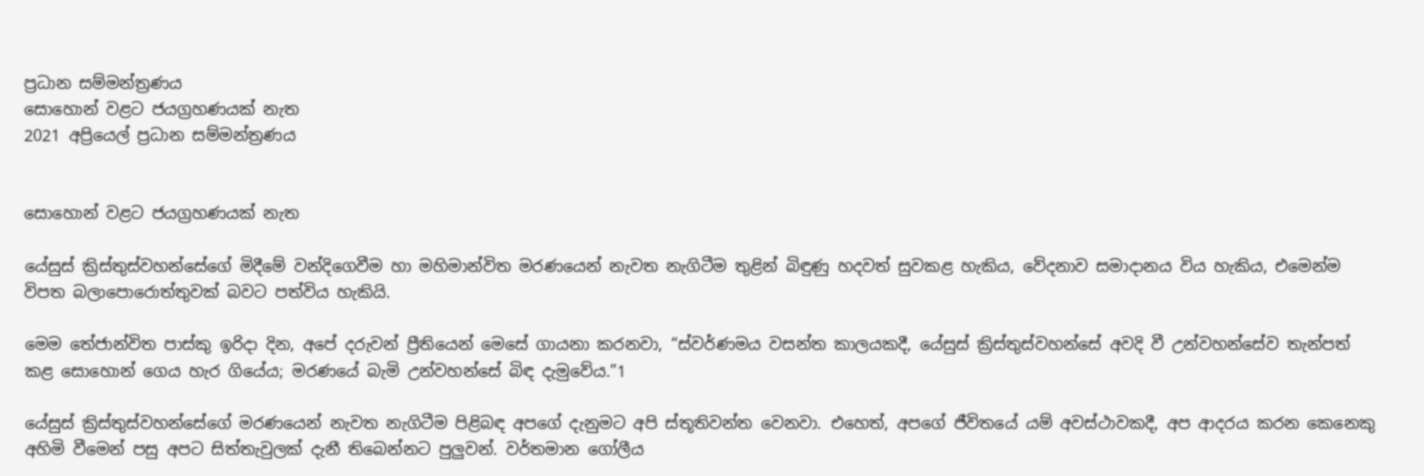ප්‍රධාන සම්මන්ත්‍රණය
සොහොන් වළට ජයග්‍රහණයක් නැත
2021 අප්‍රියෙල් ප්‍රධාන සම්මන්ත්‍රණය


සොහොන් වළට ජයග්‍රහණයක් නැත

යේසුස් ක්‍රිස්තුස්වහන්සේගේ මිදීමේ වන්දිගෙවීම හා මහිමාන්විත මරණයෙන් නැවත නැගිටීම තුළින් බිඳුණු හදවත් සුවකළ හැකිය, වේදනාව සමාදානය විය හැකිය, එමෙන්ම විපත බලාපොරොත්තුවක් බවට පත්විය හැකියි.

මෙම තේජාන්විත පාස්කු ඉරිදා දින, අපේ දරුවන් ප්‍රීතියෙන් මෙසේ ගායනා කරනවා, “ස්වර්ණමය වසන්ත කාලයකදී, යේසුස් ක්‍රිස්තුස්වහන්සේ අවදි වී උන්වහන්සේව තැන්පත් කළ සොහොන් ගෙය හැර ගියේය; මරණයේ බැමි උන්වහන්සේ බිඳ දැමුවේය.”1

යේසුස් ක්‍රිස්තුස්වහන්සේගේ මරණයෙන් නැවත නැගිටීම පිළිබඳ අපගේ දැනුමට අපි ස්තූතිවන්ත වෙනවා. එහෙත්, අපගේ ජීවිතයේ යම් අවස්ථාවකදී, අප ආදරය කරන කෙනෙකු අහිමි වීමෙන් පසු අපට සිත්තැවුලක් දැනී තිබෙන්නට පුලුවන්. වර්තමාන ගෝලීය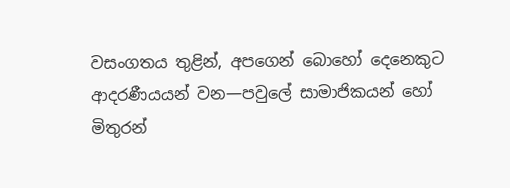වසංගතය තුළින්, අපගෙන් බොහෝ දෙනෙකුට ආදරණීයයන් වන—පවුලේ සාමාජිකයන් හෝ මිතුරන්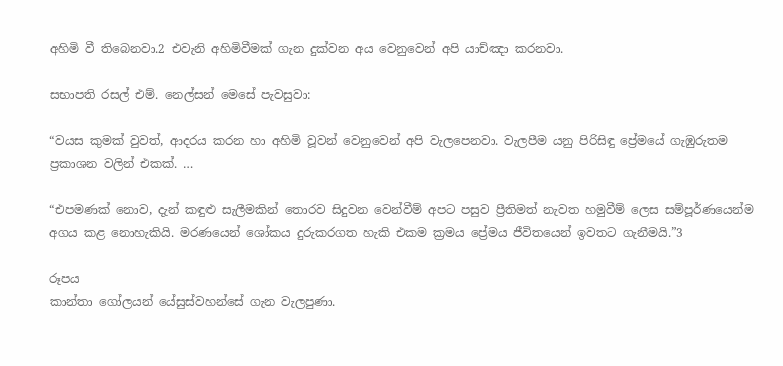අහිමි වී තිබෙනවා.2 එවැනි අහිමිවීමක් ගැන දුක්වන අය වෙනුවෙන් අපි යාච්ඤා කරනවා.

සභාපති රසල් එම්. නෙල්සන් මෙසේ පැවසුවා:

“වයස කුමක් වුවත්, ආදරය කරන හා අහිමි වූවන් වෙනුවෙන් අපි වැලපෙනවා. වැලපීම යනු පිරිසිඳු ප්‍රේමයේ ගැඹුරුතම ප්‍රකාශන වලින් එකක්. …

“එපමණක් නොව, දැන් කඳුළු සැලීමකින් තොරව සිදුවන වෙන්වීම් අපට පසුව ප්‍රීතිමත් නැවත හමුවීම් ලෙස සම්පූර්ණයෙන්ම අගය කළ නොහැකියි. මරණයෙන් ශෝකය දුරුකරගත හැකි එකම ක්‍රමය ප්‍රේමය ජීවිතයෙන් ඉවතට ගැනීමයි.”3

රූපය
කාන්තා ගෝලයන් යේසුස්වහන්සේ ගැන වැලපුණා.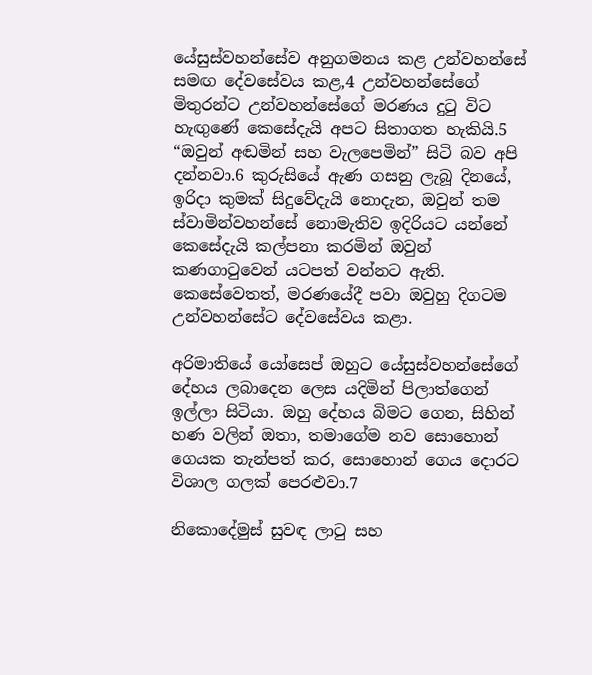යේසුස්වහන්සේව අනුගමනය කළ උන්වහන්සේ සමඟ දේවසේවය කළ,4 උන්වහන්සේගේ මිතුරන්ට උන්වහන්සේගේ මරණය දුටු විට හැඟුණේ කෙසේදැයි අපට සිතාගත හැකියි.5 “ඔවුන් අඬමින් සහ වැලපෙමින්” සිටි බව අපි දන්නවා.6 කුරුසියේ ඇණ ගසනු ලැබූ දිනයේ, ඉරිදා කුමක් සිදුවේදැයි නොදැන, ඔවුන් තම ස්වාමින්වහන්සේ නොමැතිව ඉදිරියට යන්නේ කෙසේදැයි කල්පනා කරමින් ඔවුන් කණගාටුවෙන් යටපත් වන්නට ඇති. කෙසේවෙතත්, මරණයේදී පවා ඔවුහු දිගටම උන්වහන්සේට දේවසේවය කළා.

අරිමාතියේ යෝසෙප් ඔහුට යේසුස්වහන්සේගේ දේහය ලබාදෙන ලෙස යදිමින් පිලාත්ගෙන් ඉල්ලා සිටියා. ඔහු දේහය බිමට ගෙන, සිහින් හණ වලින් ඔතා, තමාගේම නව සොහොන් ගෙයක තැන්පත් කර, සොහොන් ගෙය දොරට විශාල ගලක් පෙරළුවා.7

නිකොදේමුස් සුවඳ ලාටු සහ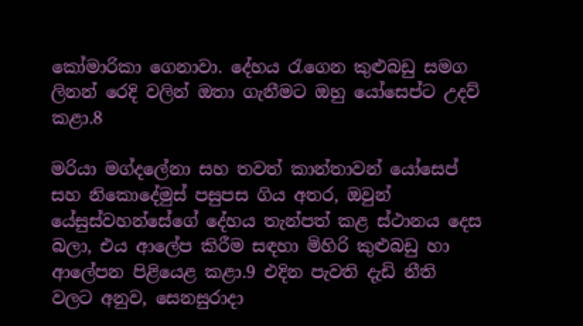කෝමාරිකා ගෙනාවා. දේහය රැගෙන කුළුබඩු සමග ලිනන් රෙදි වලින් ඔතා ගැනීමට ඔහු යෝසෙප්ට උදව් කළා.8

මරියා මග්දලේනා සහ තවත් කාන්තාවන් යෝසෙප් සහ නිකොදේමුස් පසුපස ගිය අතර, ඔවුන් යේසුස්වහන්සේගේ දේහය තැන්පත් කළ ස්ථානය දෙස බලා, එය ආලේප කිරීම සඳහා මිහිරි කුළුබඩු හා ආලේපන පිළියෙළ කළා.9 එදින පැවති දැඩි නීති වලට අනුව, සෙනසුරාදා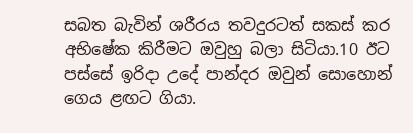සබත බැවින් ශරීරය තවදුරටත් සකස් කර අභිෂේක කිරීමට ඔවුහු බලා සිටියා.10 ඊට පස්සේ ඉරිදා උදේ පාන්දර ඔවුන් සොහොන් ගෙය ළඟට ගියා.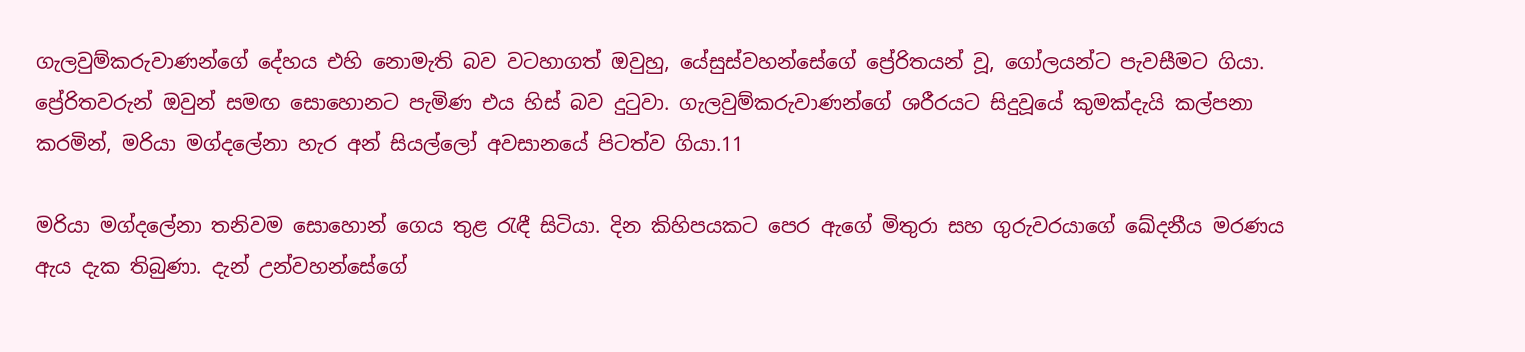ගැලවුම්කරුවාණන්ගේ දේහය එහි නොමැති බව වටහාගත් ඔවුහු, යේසුස්වහන්සේගේ ප්‍රේරිතයන් වූ, ගෝලයන්ට පැවසීමට ගියා. ප්‍රේරිතවරුන් ඔවුන් සමඟ සොහොනට පැමිණ එය හිස් බව දුටුවා. ගැලවුම්කරුවාණන්ගේ ශරීරයට සිදුවූයේ කුමක්දැයි කල්පනා කරමින්, මරියා මග්දලේනා හැර අන් සියල්ලෝ අවසානයේ පිටත්ව ගියා.11

මරියා මග්දලේනා තනිවම සොහොන් ගෙය තුළ රැඳී සිටියා. දින කිහිපයකට පෙර ඇගේ මිතුරා සහ ගුරුවරයාගේ ඛේදනීය මරණය ඇය දැක තිබුණා. දැන් උන්වහන්සේගේ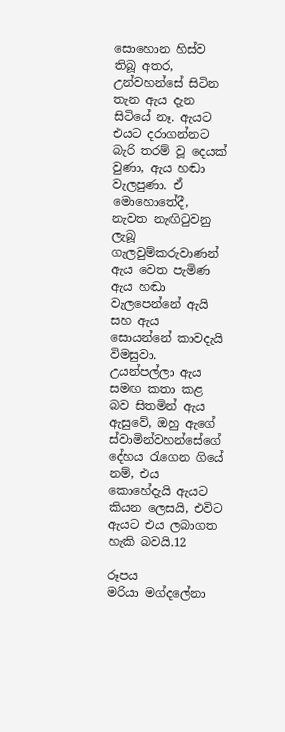සොහොන හිස්ව තිබූ අතර, උන්වහන්සේ සිටින තැන ඇය දැන සිටියේ නෑ. ඇයට එයට දරාගන්නට බැරි තරම් වූ දෙයක් වුණා, ඇය හඬා වැලපුණා. ඒ මොහොතේදී, නැවත නැඟිටුවනු ලැබූ ගැලවුම්කරුවාණන් ඇය වෙත පැමිණ ඇය හඬා වැලපෙන්නේ ඇයි සහ ඇය සොයන්නේ කාවදැයි විමසුවා. උයන්පල්ලා ඇය සමඟ කතා කළ බව සිතමින් ඇය ඇසුවේ, ඔහු ඇගේ ස්වාමින්වහන්සේගේ දේහය රැගෙන ගියේ නම්, එය කොහේදැයි ඇයට කියන ලෙසයි, එවිට ඇයට එය ලබාගත හැකි බවයි.12

රූපය
මරියා මග්දලේනා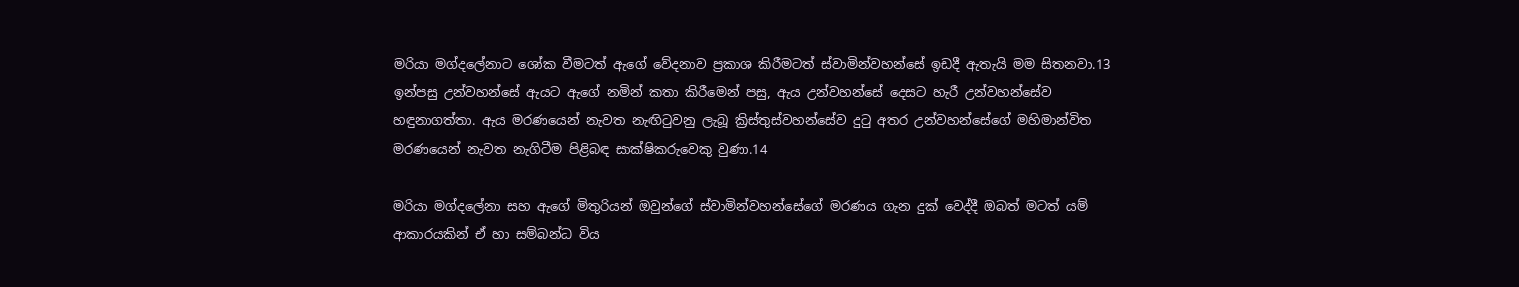මරියා මග්දලේනාට ශෝක වීමටත් ඇගේ වේදනාව ප්‍රකාශ කිරීමටත් ස්වාමින්වහන්සේ ඉඩදී ඇතැයි මම සිතනවා.13 ඉන්පසු උන්වහන්සේ ඇයට ඇගේ නමින් කතා කිරීමෙන් පසු, ඇය උන්වහන්සේ දෙසට හැරී උන්වහන්සේව හඳුනාගත්තා. ඇය මරණයෙන් නැවත නැඟිටුවනු ලැබූ ක්‍රිස්තුස්වහන්සේව දුටු අතර උන්වහන්සේගේ මහිමාන්විත මරණයෙන් නැවත නැගිටීම පිළිබඳ සාක්ෂිකරුවෙකු වුණා.14

මරියා මග්දලේනා සහ ඇගේ මිතුරියන් ඔවුන්ගේ ස්වාමින්වහන්සේගේ මරණය ගැන දුක් වෙද්දී ඔබත් මටත් යම් ආකාරයකින් ඒ හා සම්බන්ධ විය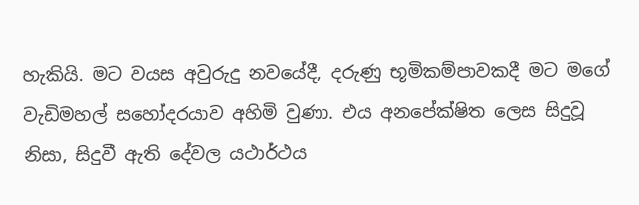හැකියි. මට වයස අවුරුදු නවයේදී, දරුණු භූමිකම්පාවකදී මට මගේ වැඩිමහල් සහෝදරයාව අහිමි වුණා. එය අනපේක්ෂිත ලෙස සිදුවූ නිසා, සිදුවී ඇති දේවල යථාර්ථය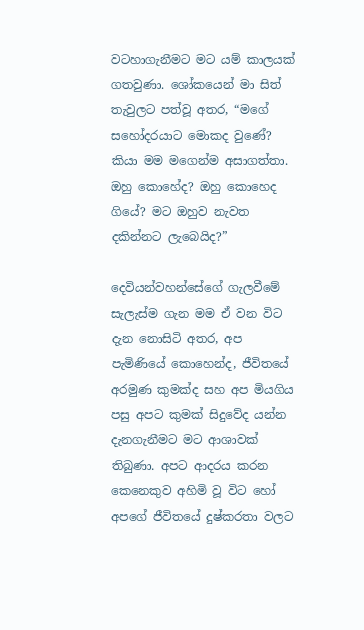වටහාගැනීමට මට යම් කාලයක් ගතවුණා. ශෝකයෙන් මා සිත් තැවුලට පත්වූ අතර, “මගේ සහෝදරයාට මොකද වුණේ? කියා මම මගෙන්ම අසාගත්තා. ඔහු කොහේද? ඔහු කොහෙද ගියේ? මට ඔහුව නැවත දකින්නට ලැබෙයිද?”

දෙවියන්වහන්සේගේ ගැලවීමේ සැලැස්ම ගැන මම ඒ වන විට දැන නොසිටි අතර, අප පැමිණියේ කොහෙන්ද, ජීවිතයේ අරමුණ කුමක්ද සහ අප මියගිය පසු අපට කුමක් සිදුවේද යන්න දැනගැනීමට මට ආශාවක් තිබුණා. අපට ආදරය කරන කෙනෙකුව අහිමි වූ විට හෝ අපගේ ජීවිතයේ දුෂ්කරතා වලට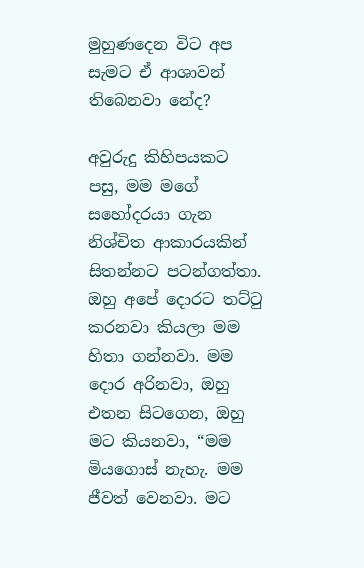මුහුණදෙන විට අප සැමට ඒ ආශාවන් තිබෙනවා නේද?

අවුරුදු කිහිපයකට පසු, මම මගේ සහෝදරයා ගැන නිශ්චිත ආකාරයකින් සිතන්නට පටන්ගත්තා. ඔහු අපේ දොරට තට්ටු කරනවා කියලා මම හිතා ගන්නවා. මම දොර අරිනවා, ඔහු එතන සිටගෙන, ඔහු මට කියනවා, “මම මියගොස් නැහැ. මම ජීවත් වෙනවා. මට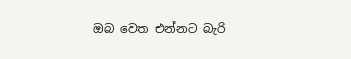ඔබ වෙත එන්නට බැරි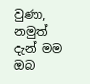වුණා, නමුත් දැන් මම ඔබ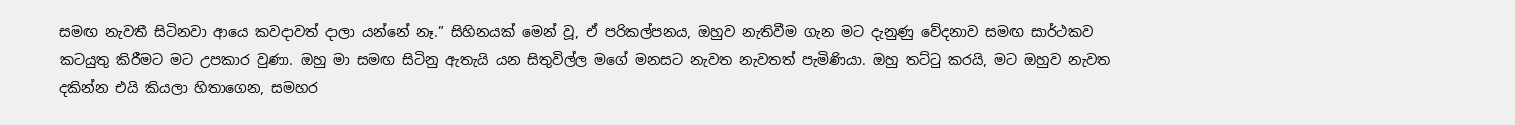සමඟ නැවතී සිටිනවා ආයෙ කවදාවත් දාලා යන්නේ නෑ.” සිහිනයක් මෙන් වූ, ඒ පරිකල්පනය, ඔහුව නැතිවීම ගැන මට දැනුණු වේදනාව සමඟ සාර්ථකව කටයුතු කිරීමට මට උපකාර වුණා. ඔහු මා සමඟ සිටිනු ඇතැයි යන සිතුවිල්ල මගේ මනසට නැවත නැවතත් පැමිණියා. ඔහු තට්ටු කරයි, මට ඔහුව නැවත දකින්න එයි කියලා හිතාගෙන, සමහර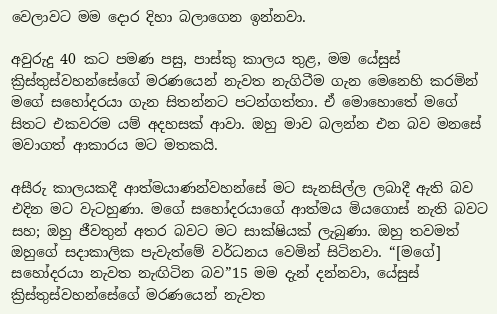වෙලාවට මම දොර දිහා බලාගෙන ඉන්නවා.

අවුරුදු 40 කට පමණ පසු, පාස්කු කාලය තුළ, මම යේසුස් ක්‍රිස්තුස්වහන්සේගේ මරණයෙන් නැවත නැගිටීම ගැන මෙනෙහි කරමින් මගේ සහෝදරයා ගැන සිතන්නට පටන්ගත්තා. ඒ මොහොතේ මගේ සිතට එකවරම යම් අදහසක් ආවා. ඔහු මාව බලන්න එන බව මනසේ මවාගත් ආකාරය මට මතකයි.

අසීරු කාලයකදී ආත්මයාණන්වහන්සේ මට සැනසිල්ල ලබාදී ඇති බව එදින මට වැටහුණා. මගේ සහෝදරයාගේ ආත්මය මියගොස් නැති බවට සහ; ඔහු ජීවතුන් අතර බවට මට සාක්ෂියක් ලැබුණා. ඔහු තවමත් ඔහුගේ සදාකාලික පැවැත්මේ වර්ධනය වෙමින් සිටිනවා. “[මගේ] සහෝදරයා නැවත නැඟිටින බව”15 මම දැන් දන්නවා, යේසුස් ක්‍රිස්තුස්වහන්සේගේ මරණයෙන් නැවත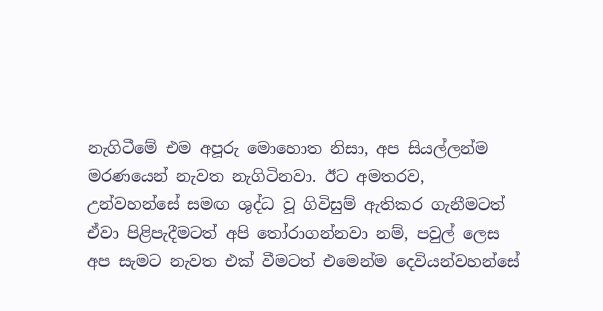නැගිටීමේ එම අපූරු මොහොත නිසා, අප සියල්ලන්ම මරණයෙන් නැවත නැගිටිනවා. ඊට අමතරව, උන්වහන්සේ සමඟ ශුද්ධ වූ ගිවිසුම් ඇතිකර ගැනීමටත් ඒවා පිළිපැදීමටත් අපි තෝරාගන්නවා නම්, පවුල් ලෙස අප සැමට නැවත එක් වීමටත් එමෙන්ම දෙවියන්වහන්සේ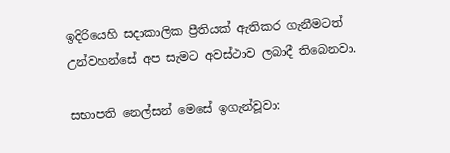ඉදිරියෙහි සදාකාලික ප්‍රීතියක් ඇතිකර ගැනීමටත් උන්වහන්සේ අප සැමට අවස්ථාව ලබාදී තිබෙනවා.

සභාපති නෙල්සන් මෙසේ ඉගැන්වූවා: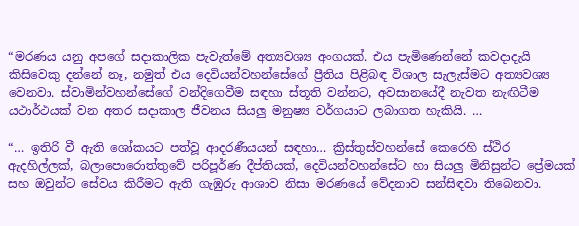“මරණය යනු අපගේ සදාකාලික පැවැත්මේ අත්‍යවශ්‍ය අංගයක්. එය පැමිණෙන්නේ කවදාදැයි කිසිවෙකු දන්නේ නෑ, නමුත් එය දෙවියන්වහන්සේගේ ප්‍රීතිය පිළිබඳ විශාල සැලැස්මට අත්‍යවශ්‍ය වෙනවා. ස්වාමින්වහන්සේගේ වන්දිගෙවීම සඳහා ස්තූති වන්නට, අවසානයේදී නැවත නැඟිටීම යථාර්ථයක් වන අතර සදාකාල ජීවනය සියලු මනුෂ්‍ය වර්ගයාට ලබාගත හැකියි. …

“… ඉතිරි වී ඇති ශෝකයට පත්වූ ආදරණීයයන් සඳහා… ක්‍රිස්තුස්වහන්සේ කෙරෙහි ස්ථිර ඇදහිල්ලක්, බලාපොරොත්තුවේ පරිපූර්ණ දීප්තියක්, දෙවියන්වහන්සේට හා සියලු මිනිසුන්ට ප්‍රේමයක් සහ ඔවුන්ට සේවය කිරීමට ඇති ගැඹුරු ආශාව නිසා මරණයේ වේදනාව සන්සිඳවා තිබෙනවා.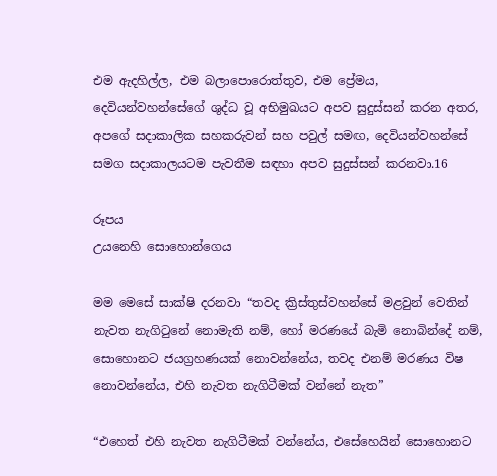එම ඇදහිල්ල, එම බලාපොරොත්තුව, එම ප්‍රේමය, දෙවියන්වහන්සේගේ ශුද්ධ වූ අභිමුඛයට අපව සුදුස්සන් කරන අතර, අපගේ සදාකාලික සහකරුවන් සහ පවුල් සමඟ, දෙවියන්වහන්සේ සමග සදාකාලයටම පැවතීම සඳහා අපව සුදුස්සන් කරනවා.16

රූපය
උයනෙහි සොහොන්ගෙය

මම මෙසේ සාක්ෂි දරනවා “තවද ක්‍රිස්තුස්වහන්සේ මළවුන් වෙතින් නැවත නැගිටුනේ නොමැති නම්, හෝ මරණයේ බැමි නොබින්දේ නම්, සොහොනට ජයග්‍රහණයක් නොවන්නේය, තවද එනම් මරණය විෂ නොවන්නේය, එහි නැවත නැගිටීමක් වන්නේ නැත”

“එහෙත් එහි නැවත නැගිටීමක් වන්නේය, එසේහෙයින් සොහොනට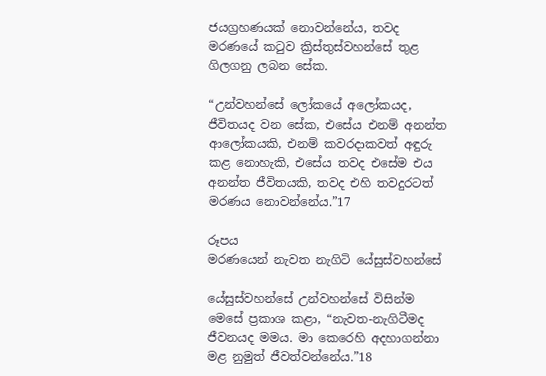ජයග්‍රහණයක් නොවන්නේය, තවද මරණයේ කටුව ක්‍රිස්තුස්වහන්සේ තුළ ගිලගනු ලබන සේක.

“උන්වහන්සේ ලෝකයේ අලෝකයද, ජීවිතයද වන සේක, එසේය එනම් අනන්ත ආලෝකයකි, එනම් කවරදාකවත් අඳුරු කළ නොහැකි, එසේය තවද එසේම එය අනන්ත ජීවිතයකි, තවද එහි තවදුරටත් මරණය නොවන්නේය.”17

රූපය
මරණයෙන් නැවත නැගිටි යේසුස්වහන්සේ

යේසුස්වහන්සේ උන්වහන්සේ විසින්ම මෙසේ ප්‍රකාශ කළා, “නැවත-නැගිටීමද ජීවනයද මමය. මා කෙරෙහි අදහාගන්නා මළ නුමුත් ජීවත්වන්නේය.”18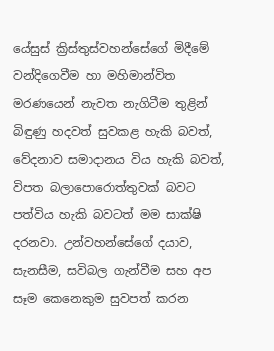යේසුස් ක්‍රිස්තුස්වහන්සේගේ මිදීමේ වන්දිගෙවීම හා මහිමාන්විත මරණයෙන් නැවත නැගිටීම තුළින් බිඳුණු හදවත් සුවකළ හැකි බවත්, වේදනාව සමාදානය විය හැකි බවත්, විපත බලාපොරොත්තුවක් බවට පත්විය හැකි බවටත් මම සාක්ෂි දරනවා. උන්වහන්සේගේ දයාව, සැනසීම, සවිබල ගැන්වීම සහ අප සෑම කෙනෙකුම සුවපත් කරන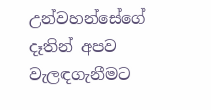උන්වහන්සේගේ දෑතින් අපව වැලඳගැනීමට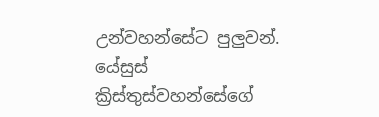උන්වහන්සේට පුලුවන්. යේසුස් ක්‍රිස්තුස්වහන්සේගේ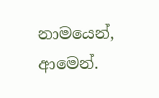නාමයෙන්, ආමෙන්.